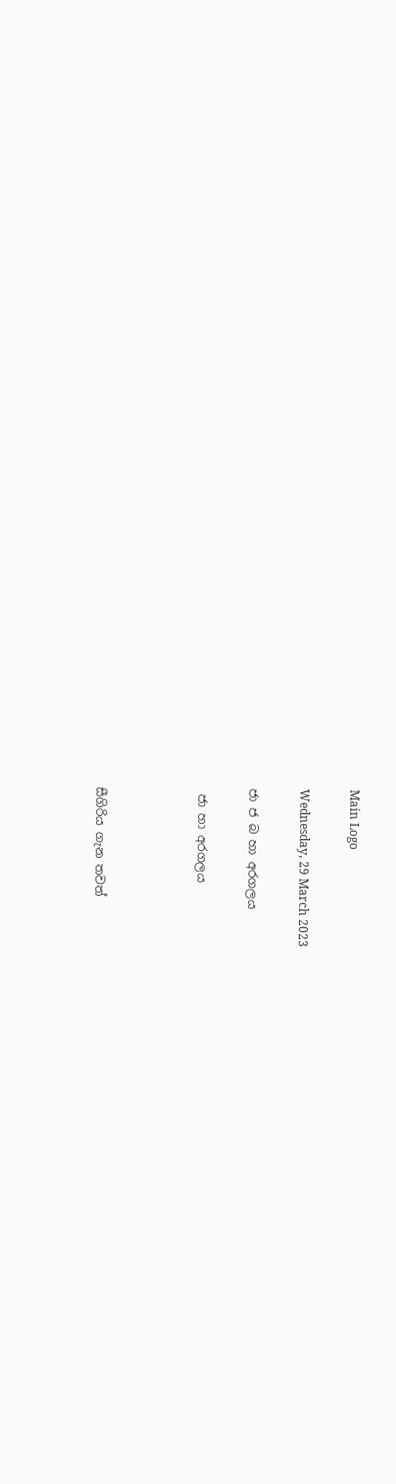Main Logo

Wednesday, 29 March 2023

ජා ජ බ හා අරගලය

 ජා හා අරගලය



සීගිරිය ගැන තවත්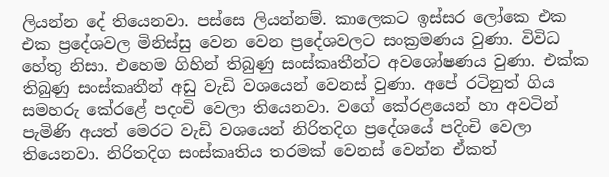ලියන්න දේ තියෙනවා. පස්සෙ ලියන්නම්. කාලෙකට ඉස්සර ලෝකෙ එක එක ප්‍රදේශවල මිනිස්සු වෙන වෙන ප්‍රදේශවලට සංක්‍රමණය වුණා. විවිධ හේතු නිසා. එහෙම ගිහින් තිබුණු සංස්කෘතීන්ට අවශෝෂණය වුණා. එක්ක තිබුණු සංස්කෘතීන් අඩු වැඩි වශයෙන් වෙනස් වුණා. අපේ රටිනුත් ගිය සමහරු කේරළේ පදංචි වෙලා තියෙනවා. වගේ කේරළයෙන් හා අවටින් පැමිණි අයත් මෙරට වැඩි වශයෙන් නිරිතදිග ප්‍රදේශයේ පදිංචි වෙලා තියෙනවා. නිරිතදිග සංස්කෘතිය තරමක් වෙනස් වෙන්න ඒකත්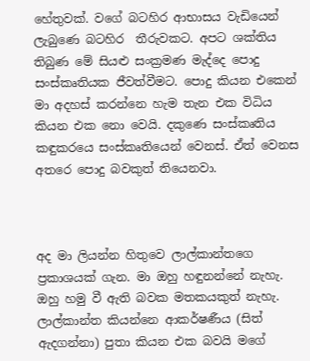හේතුවක්. වගේ බටහිර ආභාසය වැඩියෙන් ලැබුණෙ බටහිර  තීරුවකට. අපට ශක්තිය තිබුණ මේ සියළු සංක්‍රමණ මැද්දෙ පොදු සංස්කෘතියක ජීවත්වීමට. පොදු කියන එකෙන් මා අදහස් කරන්නෙ හැම තැන එක විධිය කියන එක නො වෙයි. දකුණෙ සංස්කෘතිය කඳුකරයෙ සංස්කෘතියෙන් වෙනස්. ඒත් වෙනස අතරෙ පොදු බවකුත් තියෙනවා.



අද මා ලියන්න හිතුවෙ ලාල්කාන්තගෙ ප්‍රකාශයක් ගැන. මා ඔහු හඳුනන්නේ නැහැ. ඔහු හමු වී ඇති බවක මතකයකුත් නැහැ. ලාල්කාන්ත කියන්නෙ ආකර්ෂණීය (සිත් ඇදගන්නා) පුතා කියන එක බවයි මගේ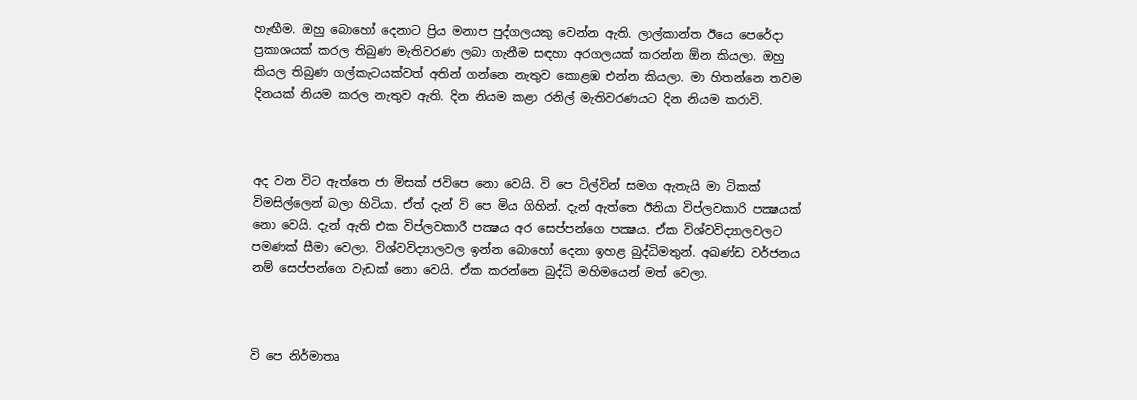හැඟීම. ඔහු බොහෝ දෙනාට ප්‍රිය මනාප පුද්ගලයකු වෙන්න ඇති. ලාල්කාන්ත ඊයෙ පෙරේදා ප්‍රකාශයක් කරල තිබුණ මැතිවරණ ලබා ගැනීම සඳහා අරගලයක් කරන්න ඕන කියලා. ඔහු කියල තිබුණ ගල්කැටයක්වත් අතින් ගන්නෙ නැතුව කොළඹ එන්න කියලා. මා හිතන්නෙ තවම දිනයක් නියම කරල නැතුව ඇති. දින නියම කළා රනිල් මැතිවරණයට දින නියම කරාවි.



අද වන විට ඇත්තෙ ජා මිසක් ජවිපෙ නො වෙයි. වි පෙ ටිල්වින් සමග ඇතැයි මා ටිකක් විමසිල්ලෙන් බලා හිටියා. ඒත් දැන් වි පෙ මිය ගිහින්. දැන් ඇත්තෙ ඊනියා විප්ලවකාරි පක්‍ෂයක් නො වෙයි. දැන් ඇති එක විප්ලවකාරී පක්‍ෂය අර සෙප්පන්ගෙ පක්‍ෂය. ඒක විශ්වවිද්‍යාලවලට පමණක් සීමා වෙලා. විශ්වවිද්‍යාලවල ඉන්න බොහෝ දෙනා ඉහළ බුද්ධිමතුන්. අඛණ්ඩ වර්ජනය නම් සෙප්පන්ගෙ වැඩක් නො වෙයි. ඒක කරන්නෙ බුද්ධි මහිමයෙන් මත් වෙලා.



වි පෙ නිර්මාතෘ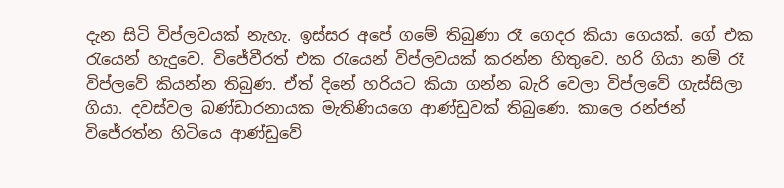දැන සිටි විප්ලවයක් නැහැ. ඉස්සර අපේ ගමේ තිබුණා රෑ ගෙදර කියා ගෙයක්. ගේ එක රැයෙන් හැදුවෙ. විජේවීරත් එක රැයෙන් විප්ලවයක් කරන්න හිතුවෙ. හරි ගියා නම් රෑ විප්ලවේ කියන්න තිබුණ. ඒත් දිනේ හරියට කියා ගන්න බැරි වෙලා විප්ලවේ ගැස්සිලා ගියා. දවස්වල බණ්ඩාරනායක මැතිණියගෙ ආණ්ඩුවක් තිබුණෙ. කාලෙ රන්ජන් විජේරත්න හිටියෙ ආණ්ඩුවේ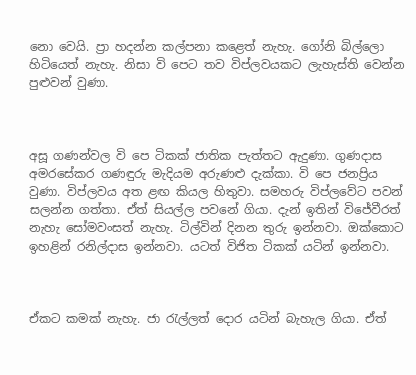නො වෙයි. ප්‍රා හදන්න කල්පනා කළෙත් නැහැ. ගෝනි බිල්ලො හිටියෙත් නැහැ. නිසා වි පෙට තව විප්ලවයකට ලැහැස්ති වෙන්න පුළුවන් වුණා.



අසූ ගණන්වල වි පෙ ටිකක් ජාතික පැත්තට ඇදුණා. ගුණදාස අමරසේකර ගණඳුරු මැදියම අරුණළු දැක්කා. වි පෙ ජනප්‍රිය වුණා. විප්ලවය අත ළඟ කියල හිතුවා. සමහරු විප්ලවේට පවන් සලන්න ගත්තා. ඒත් සියල්ල පවනේ ගියා. දැන් ඉතින් විජේවීරත් නැහැ සෝමවංසත් නැහැ. ටිල්වින් දිනන තුරු ඉන්නවා. ඔක්කොට ඉහළින් රනිල්දාස ඉන්නවා. යටත් විජිත ටිකක් යටින් ඉන්නවා.



ඒකට කමක් නැහැ. ජා රැල්ලත් දොර යටින් බැහැල ගියා. ඒත්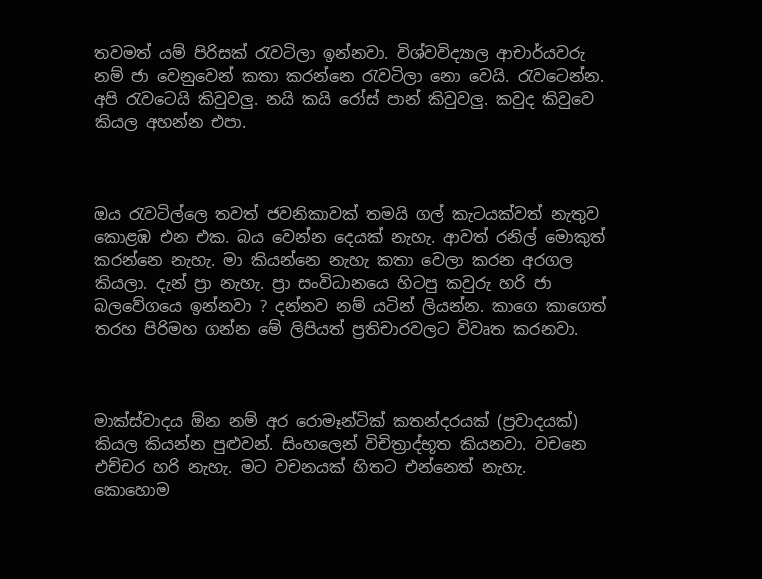තවමත් යම් පිරිසක් රැවටිලා ඉන්නවා. විශ්වවිද්‍යාල ආචාර්යවරු නම් ජා වෙනුවෙන් කතා කරන්නෙ රැවටිලා නො වෙයි. රැවටෙන්න. අපි රැවටෙයි කිවුවලු. නයි කයි රෝස් පාන් කිවුවලු. කවුද කිවුවෙ කියල අහන්න එපා.



ඔය රැවටිල්ලෙ තවත් ජවනිකාවක් තමයි ගල් කැටයක්වත් නැතුව කොළඹ එන එක. බය වෙන්න දෙයක් නැහැ. ආවත් රනිල් මොකුත් කරන්නෙ නැහැ. මා කියන්නෙ නැහැ කතා වෙලා කරන අරගල කියලා. දැන් ප්‍රා නැහැ. ප්‍රා සංවිධානයෙ හිටපු කවුරු හරි ජා බලවේගයෙ ඉන්නවා ? දන්නව නම් යටින් ලියන්න. කාගෙ කාගෙත් තරහ පිරිමහ ගන්න මේ ලිපියත් ප්‍රතිචාරවලට විවෘත කරනවා.



මාක්ස්වාදය ඕන නම් අර රොමෑන්ටික් කතන්දරයක් (ප්‍රවාදයක්) කියල කියන්න පුළුවන්. සිංහලෙන් විචිත්‍රාද්භූත කියනවා. වචනෙ එච්චර හරි නැහැ. මට වචනයක් හිතට එන්නෙත් නැහැ. කොහොම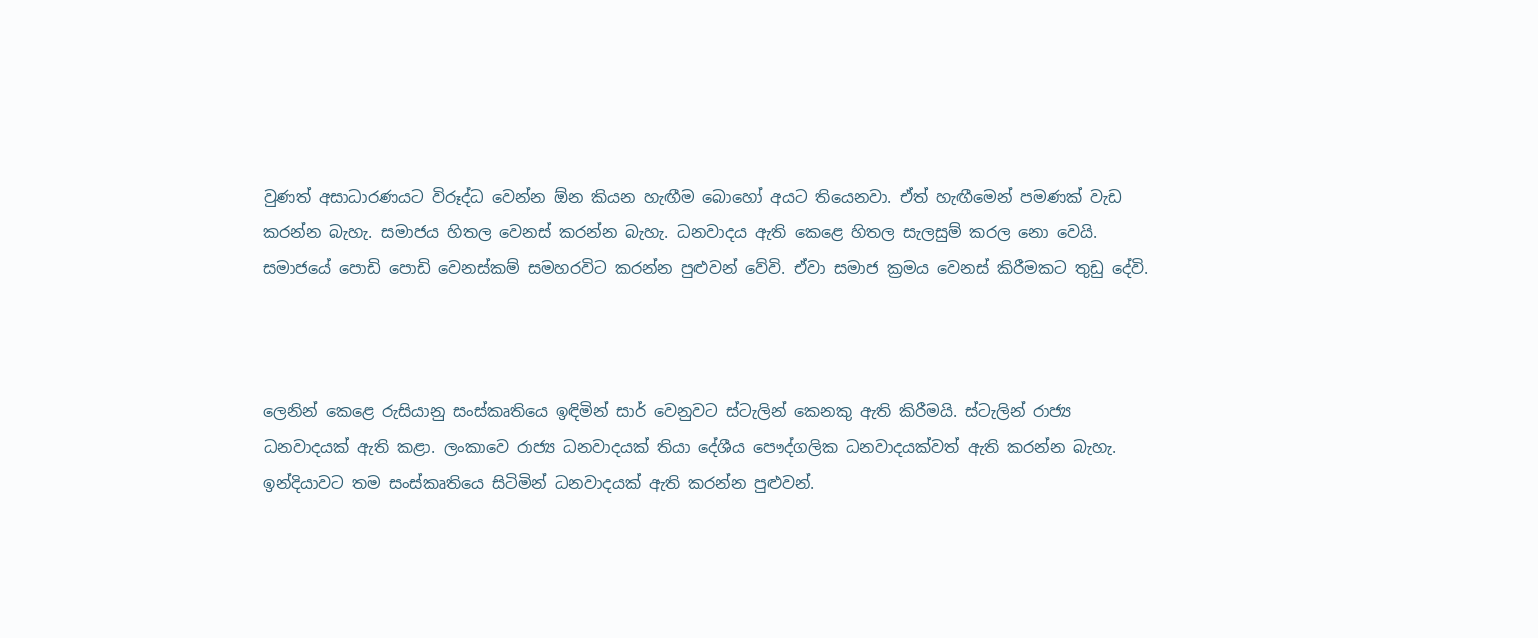වුණත් අසාධාරණයට විරූද්ධ වෙන්න ඕන කියන හැඟීම බොහෝ අයට තියෙනවා. ඒත් හැඟීමෙන් පමණක් වැඩ කරන්න බැහැ. සමාජය හිතල වෙනස් කරන්න බැහැ. ධනවාදය ඇති කෙළෙ හිතල සැලසුම් කරල නො වෙයි. සමාජයේ පොඩි පොඩි වෙනස්කම් සමහරවිට කරන්න පුළුවන් වේවි. ඒවා සමාජ ක්‍රමය වෙනස් කිරීමකට තුඩු දේවි.



ලෙනින් කෙළෙ රුසියානු සංස්කෘතියෙ ඉඳිමින් සාර් වෙනුවට ස්ටැලින් කෙනකු ඇති කිරීමයි. ස්ටැලින් රාජ්‍ය ධනවාදයක් ඇති කළා. ලංකාවෙ රාජ්‍ය ධනවාදයක් තියා දේශීය පෞද්ගලික ධනවාදයක්වත් ඇති කරන්න බැහැ. ඉන්දියාවට තම සංස්කෘතියෙ සිටිමින් ධනවාදයක් ඇති කරන්න පුළුවන්.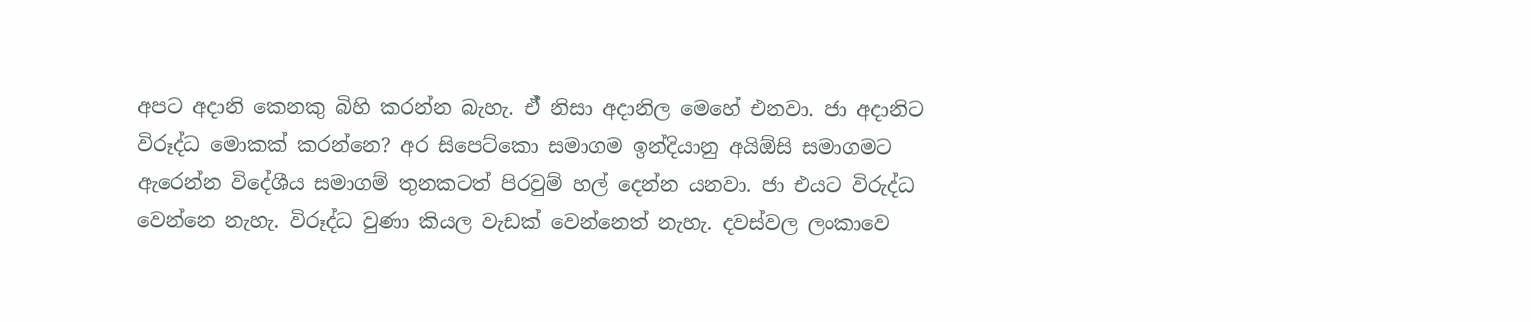අපට අදානි කෙනකු බිහි කරන්න බැහැ. ඒ් නිසා අදානිල මෙහේ එනවා. ජා අදානිට විරූද්ධ මොකක් කරන්නෙ? අර සිපෙට්කො සමාගම ඉන්දියානු අයිඕසි සමාගමට ඇරෙන්න විදේශීය සමාගම් තුනකටත් පිරවුම් හල් දෙන්න යනවා. ජා එයට විරුද්ධ වෙන්නෙ නැහැ. විරූද්ධ වුණා කියල වැඩක් වෙන්නෙත් නැහැ. දවස්වල ලංකාවෙ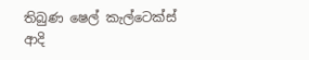තිබුණ ෂෙල් කැල්ටෙක්ස් ආදි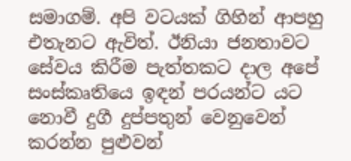සමාගම්. අපි වටයක් ගිහින් ආපහු එතැනට ඇවිත්. ඊනියා ජනතාවට සේවය කිරීම පැත්තකට දාල අපේ සංස්කෘතියෙ ඉඳන් පරයන්ට යට නොවී දුගී දුප්පතුන් වෙනුවෙන් කරන්න පුළුවන්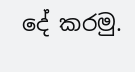දේ කරමු.